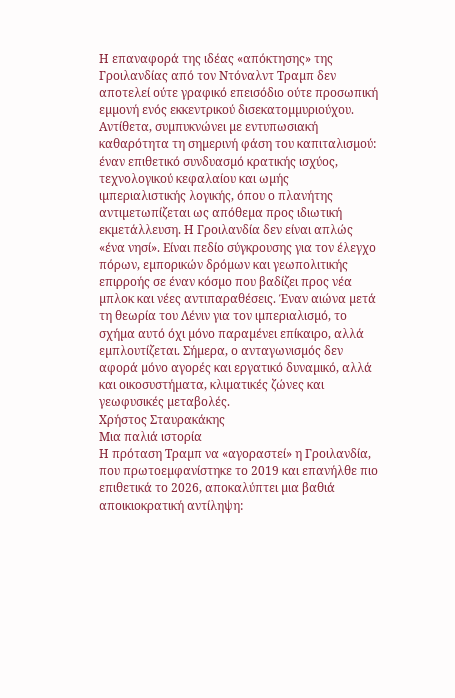Η επαναφορά της ιδέας «απόκτησης» της Γροιλανδίας από τον Ντόναλντ Τραµπ δεν αποτελεί ούτε γραφικό επεισόδιο ούτε προσωπική εµµονή ενός εκκεντρικού δισεκατοµµυριούχου.
Αντίθετα, συµπυκνώνει µε εντυπωσιακή καθαρότητα τη σηµερινή φάση του καπιταλισµού: έναν επιθετικό συνδυασµό κρατικής ισχύος, τεχνολογικού κεφαλαίου και ωµής ιµπεριαλιστικής λογικής, όπου ο πλανήτης αντιµετωπίζεται ως απόθεµα προς ιδιωτική εκµετάλλευση. Η Γροιλανδία δεν είναι απλώς «ένα νησί». Είναι πεδίο σύγκρουσης για τον έλεγχο πόρων, εµπορικών δρόµων και γεωπολιτικής επιρροής σε έναν κόσµο που βαδίζει προς νέα µπλοκ και νέες αντιπαραθέσεις. Έναν αιώνα µετά τη θεωρία του Λένιν για τον ιµπεριαλισµό, το σχήµα αυτό όχι µόνο παραµένει επίκαιρο, αλλά εµπλουτίζεται. Σήµερα, ο ανταγωνισµός δεν αφορά µόνο αγορές και εργατικό δυναµικό, αλλά και οικοσυστήµατα, κλιµατικές ζώνες και γεωφυσικές µεταβολές.
Χρήστος Σταυρακάκης
Μια παλιά ιστορία
Η πρόταση Τραµπ να «αγοραστεί» η Γροιλανδία, που πρωτοεµφανίστηκε το 2019 και επανήλθε πιο επιθετικά το 2026, αποκαλύπτει µια βαθιά αποικιοκρατική αντίληψη: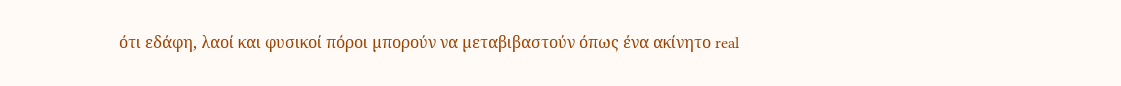ότι εδάφη, λαοί και φυσικοί πόροι µπορούν να µεταβιβαστούν όπως ένα ακίνητο real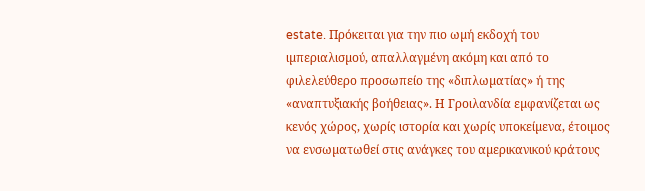estate. Πρόκειται για την πιο ωµή εκδοχή του ιµπεριαλισµού, απαλλαγµένη ακόµη και από το φιλελεύθερο προσωπείο της «διπλωµατίας» ή της «αναπτυξιακής βοήθειας». Η Γροιλανδία εµφανίζεται ως κενός χώρος, χωρίς ιστορία και χωρίς υποκείµενα, έτοιµος να ενσωµατωθεί στις ανάγκες του αµερικανικού κράτους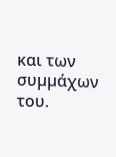και των συµµάχων του.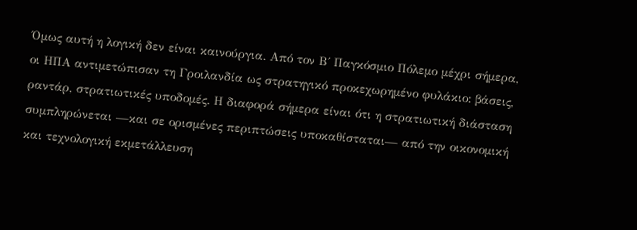Όµως αυτή η λογική δεν είναι καινούργια. Από τον Β΄ Παγκόσµιο Πόλεµο µέχρι σήµερα, οι ΗΠΑ αντιµετώπισαν τη Γροιλανδία ως στρατηγικό προκεχωρηµένο φυλάκιο: βάσεις, ραντάρ, στρατιωτικές υποδοµές. Η διαφορά σήµερα είναι ότι η στρατιωτική διάσταση συµπληρώνεται —και σε ορισµένες περιπτώσεις υποκαθίσταται— από την οικονοµική και τεχνολογική εκµετάλλευση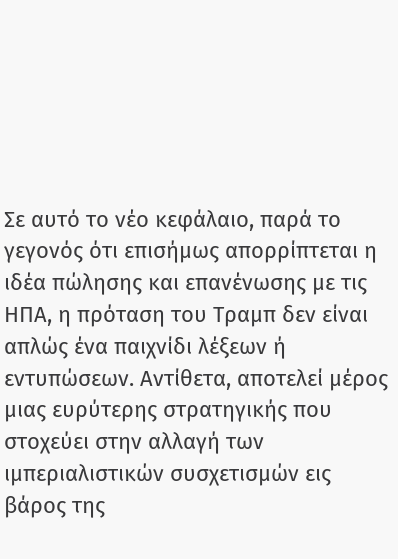Σε αυτό το νέο κεφάλαιο, παρά το γεγονός ότι επισήµως απορρίπτεται η ιδέα πώλησης και επανένωσης µε τις ΗΠΑ, η πρόταση του Τραµπ δεν είναι απλώς ένα παιχνίδι λέξεων ή εντυπώσεων. Αντίθετα, αποτελεί µέρος µιας ευρύτερης στρατηγικής που στοχεύει στην αλλαγή των ιµπεριαλιστικών συσχετισµών εις βάρος της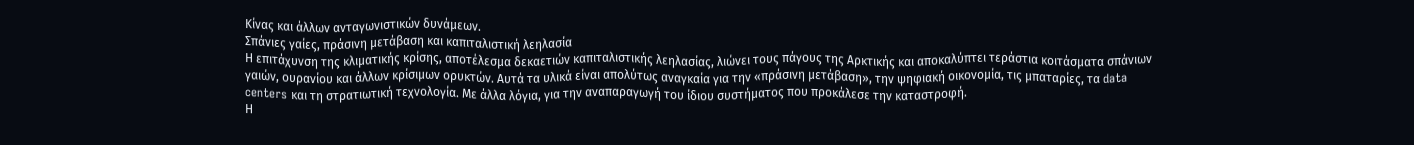Κίνας και άλλων ανταγωνιστικών δυνάµεων.
Σπάνιες γαίες, πράσινη µετάβαση και καπιταλιστική λεηλασία
Η επιτάχυνση της κλιµατικής κρίσης, αποτέλεσµα δεκαετιών καπιταλιστικής λεηλασίας, λιώνει τους πάγους της Αρκτικής και αποκαλύπτει τεράστια κοιτάσµατα σπάνιων γαιών, ουρανίου και άλλων κρίσιµων ορυκτών. Αυτά τα υλικά είναι απολύτως αναγκαία για την «πράσινη µετάβαση», την ψηφιακή οικονοµία, τις µπαταρίες, τα data centers και τη στρατιωτική τεχνολογία. Με άλλα λόγια, για την αναπαραγωγή του ίδιου συστήµατος που προκάλεσε την καταστροφή.
Η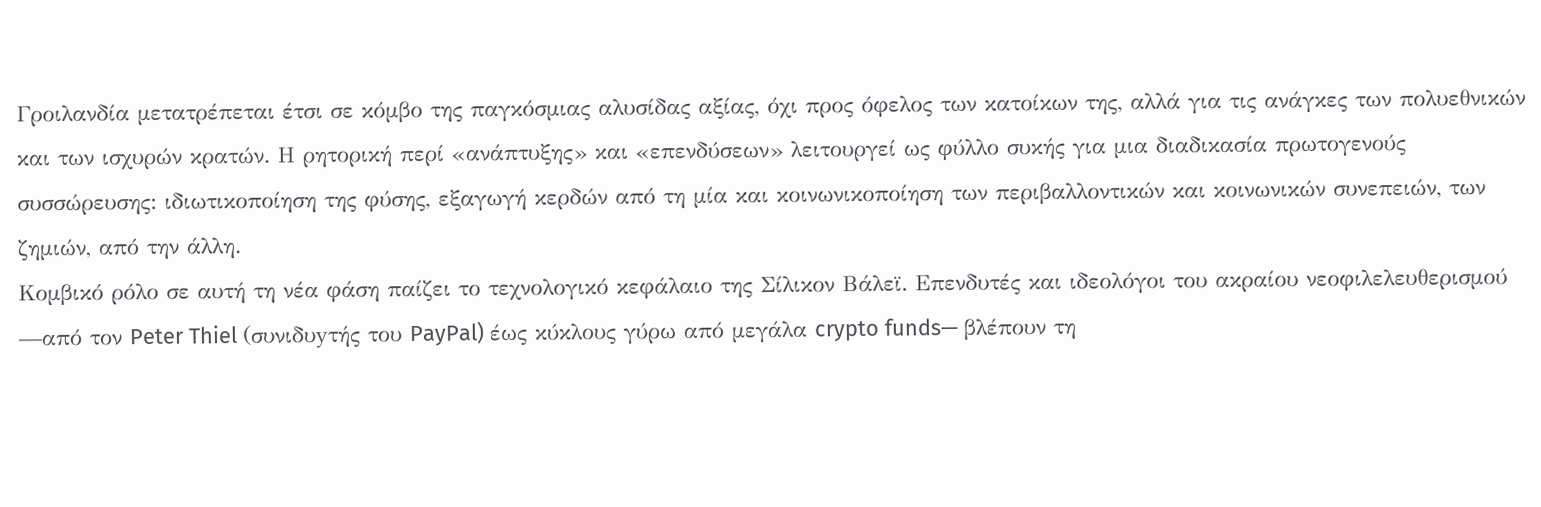Γροιλανδία µετατρέπεται έτσι σε κόµβο της παγκόσµιας αλυσίδας αξίας, όχι προς όφελος των κατοίκων της, αλλά για τις ανάγκες των πολυεθνικών και των ισχυρών κρατών. Η ρητορική περί «ανάπτυξης» και «επενδύσεων» λειτουργεί ως φύλλο συκής για µια διαδικασία πρωτογενούς συσσώρευσης: ιδιωτικοποίηση της φύσης, εξαγωγή κερδών από τη µία και κοινωνικοποίηση των περιβαλλοντικών και κοινωνικών συνεπειών, των ζηµιών, από την άλλη.
Κοµβικό ρόλο σε αυτή τη νέα φάση παίζει το τεχνολογικό κεφάλαιο της Σίλικον Βάλεϊ. Επενδυτές και ιδεολόγοι του ακραίου νεοφιλελευθερισµού —από τον Peter Thiel (συνιδυyτής του PayPal) έως κύκλους γύρω από µεγάλα crypto funds— βλέπουν τη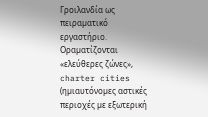Γροιλανδία ως πειραµατικό εργαστήριο. Οραµατίζονται «ελεύθερες ζώνες», charter cities (ηµιαυτόνοµες αστικές περιοχές µε εξωτερική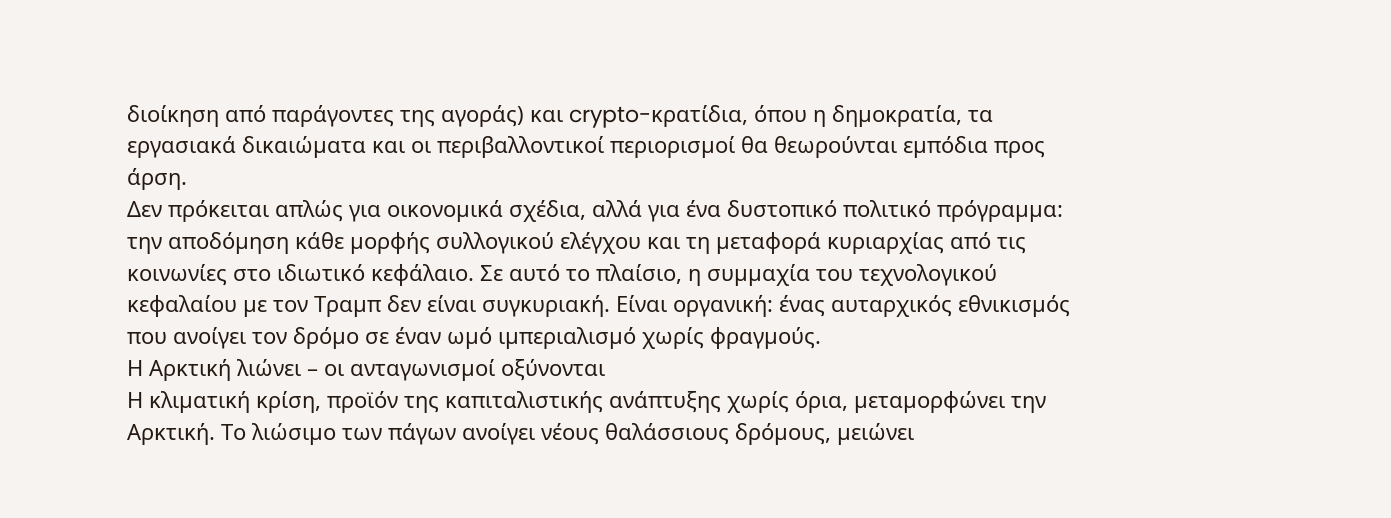διοίκηση από παράγοντες της αγοράς) και crypto-κρατίδια, όπου η δηµοκρατία, τα εργασιακά δικαιώµατα και οι περιβαλλοντικοί περιορισµοί θα θεωρούνται εµπόδια προς άρση.
Δεν πρόκειται απλώς για οικονοµικά σχέδια, αλλά για ένα δυστοπικό πολιτικό πρόγραµµα: την αποδόµηση κάθε µορφής συλλογικού ελέγχου και τη µεταφορά κυριαρχίας από τις κοινωνίες στο ιδιωτικό κεφάλαιο. Σε αυτό το πλαίσιο, η συµµαχία του τεχνολογικού κεφαλαίου µε τον Τραµπ δεν είναι συγκυριακή. Είναι οργανική: ένας αυταρχικός εθνικισµός που ανοίγει τον δρόµο σε έναν ωµό ιµπεριαλισµό χωρίς φραγµούς.
Η Αρκτική λιώνει – οι ανταγωνισµοί οξύνονται
Η κλιµατική κρίση, προϊόν της καπιταλιστικής ανάπτυξης χωρίς όρια, µεταµορφώνει την Αρκτική. Το λιώσιµο των πάγων ανοίγει νέους θαλάσσιους δρόµους, µειώνει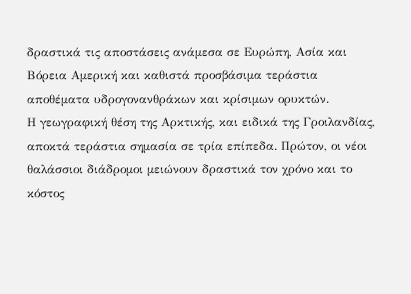δραστικά τις αποστάσεις ανάµεσα σε Ευρώπη, Ασία και Βόρεια Αµερική και καθιστά προσβάσιµα τεράστια αποθέµατα υδρογονανθράκων και κρίσιµων ορυκτών.
Η γεωγραφική θέση της Αρκτικής, και ειδικά της Γροιλανδίας, αποκτά τεράστια σηµασία σε τρία επίπεδα. Πρώτον, οι νέοι θαλάσσιοι διάδροµοι µειώνουν δραστικά τον χρόνο και το κόστος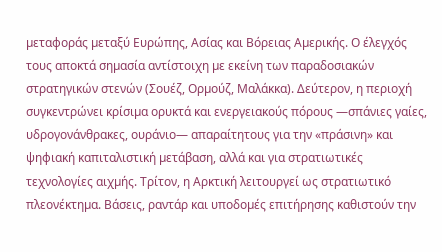µεταφοράς µεταξύ Ευρώπης, Ασίας και Βόρειας Αµερικής. Ο έλεγχός τους αποκτά σηµασία αντίστοιχη µε εκείνη των παραδοσιακών στρατηγικών στενών (Σουέζ, Ορµούζ, Μαλάκκα). Δεύτερον, η περιοχή συγκεντρώνει κρίσιµα ορυκτά και ενεργειακούς πόρους —σπάνιες γαίες, υδρογονάνθρακες, ουράνιο— απαραίτητους για την «πράσινη» και ψηφιακή καπιταλιστική µετάβαση, αλλά και για στρατιωτικές τεχνολογίες αιχµής. Τρίτον, η Αρκτική λειτουργεί ως στρατιωτικό πλεονέκτηµα. Βάσεις, ραντάρ και υποδοµές επιτήρησης καθιστούν την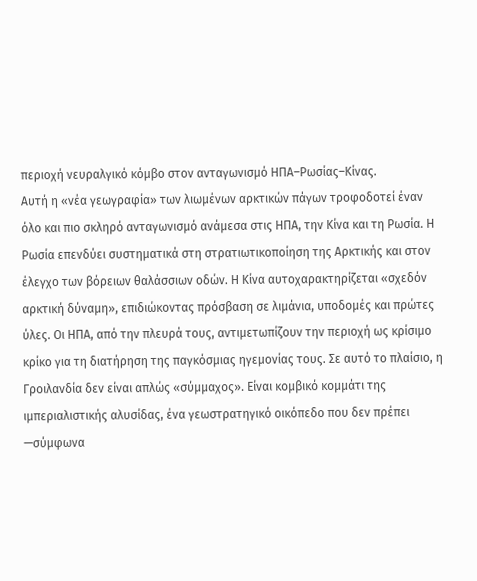περιοχή νευραλγικό κόµβο στον ανταγωνισµό ΗΠΑ–Ρωσίας–Κίνας.
Αυτή η «νέα γεωγραφία» των λιωµένων αρκτικών πάγων τροφοδοτεί έναν όλο και πιο σκληρό ανταγωνισµό ανάµεσα στις ΗΠΑ, την Κίνα και τη Ρωσία. Η Ρωσία επενδύει συστηµατικά στη στρατιωτικοποίηση της Αρκτικής και στον έλεγχο των βόρειων θαλάσσιων οδών. Η Κίνα αυτοχαρακτηρίζεται «σχεδόν αρκτική δύναµη», επιδιώκοντας πρόσβαση σε λιµάνια, υποδοµές και πρώτες ύλες. Οι ΗΠΑ, από την πλευρά τους, αντιµετωπίζουν την περιοχή ως κρίσιµο κρίκο για τη διατήρηση της παγκόσµιας ηγεµονίας τους. Σε αυτό το πλαίσιο, η Γροιλανδία δεν είναι απλώς «σύµµαχος». Είναι κοµβικό κοµµάτι της ιµπεριαλιστικής αλυσίδας, ένα γεωστρατηγικό οικόπεδο που δεν πρέπει —σύµφωνα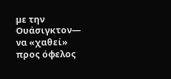µε την Ουάσιγκτον— να «χαθεί» προς όφελος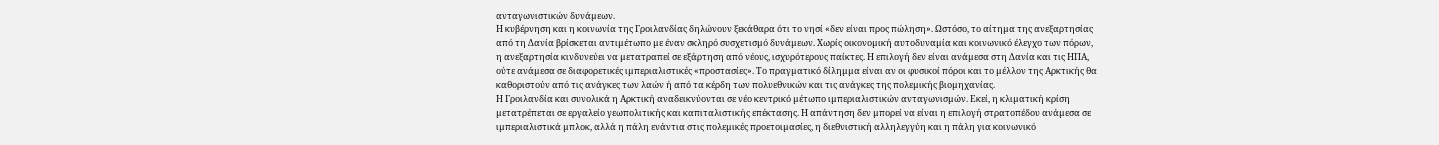ανταγωνιστικών δυνάµεων.
Η κυβέρνηση και η κοινωνία της Γροιλανδίας δηλώνουν ξεκάθαρα ότι το νησί «δεν είναι προς πώληση». Ωστόσο, το αίτηµα της ανεξαρτησίας από τη Δανία βρίσκεται αντιµέτωπο µε έναν σκληρό συσχετισµό δυνάµεων. Χωρίς οικονοµική αυτοδυναµία και κοινωνικό έλεγχο των πόρων, η ανεξαρτησία κινδυνεύει να µετατραπεί σε εξάρτηση από νέους, ισχυρότερους παίκτες. Η επιλογή δεν είναι ανάµεσα στη Δανία και τις ΗΠΑ, ούτε ανάµεσα σε διαφορετικές ιµπεριαλιστικές «προστασίες». Το πραγµατικό δίληµµα είναι αν οι φυσικοί πόροι και το µέλλον της Αρκτικής θα καθοριστούν από τις ανάγκες των λαών ή από τα κέρδη των πολυεθνικών και τις ανάγκες της πολεµικής βιοµηχανίας.
Η Γροιλανδία και συνολικά η Αρκτική αναδεικνύονται σε νέο κεντρικό µέτωπο ιµπεριαλιστικών ανταγωνισµών. Εκεί, η κλιµατική κρίση µετατρέπεται σε εργαλείο γεωπολιτικής και καπιταλιστικής επέκτασης. Η απάντηση δεν µπορεί να είναι η επιλογή στρατοπέδου ανάµεσα σε ιµπεριαλιστικά µπλοκ, αλλά η πάλη ενάντια στις πολεµικές προετοιµασίες, η διεθνιστική αλληλεγγύη και η πάλη για κοινωνικό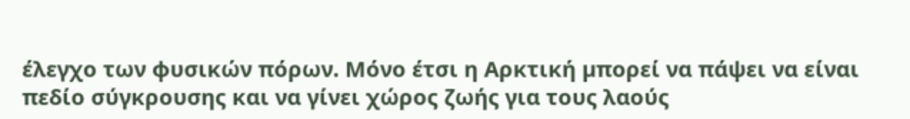έλεγχο των φυσικών πόρων. Μόνο έτσι η Αρκτική µπορεί να πάψει να είναι πεδίο σύγκρουσης και να γίνει χώρος ζωής για τους λαούς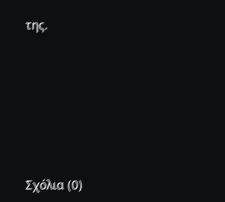της.









Σχόλια (0)